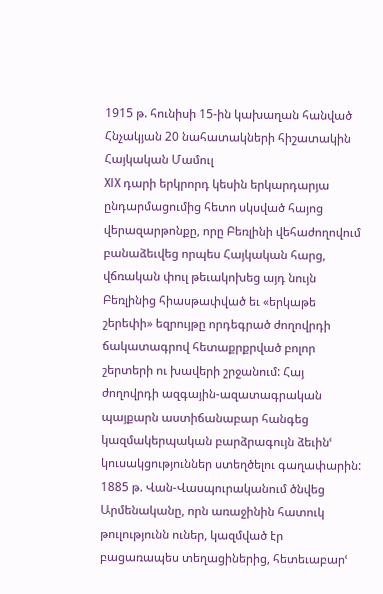1915 թ. հունիսի 15-ին կախաղան հանված Հնչակյան 20 նահատակների հիշատակին
Հայկական Մամուլ
XIX դարի երկրորդ կեսին երկարդարյա ընդարմացումից հետո սկսված հայոց վերազարթոնքը, որը Բեռլինի վեհաժողովում բանաձեւվեց որպես Հայկական հարց, վճռական փուլ թեւակոխեց այդ նույն Բեռլինից հիասթափված եւ «երկաթե շերեփի» եզրույթը որդեգրած ժողովրդի ճակատագրով հետաքրքրված բոլոր շերտերի ու խավերի շրջանում: Հայ ժողովրդի ազգային-ազատագրական պայքարն աստիճանաբար հանգեց կազմակերպական բարձրագույն ձեւինՙ կուսակցություններ ստեղծելու գաղափարին: 1885 թ. Վան-Վասպուրականում ծնվեց Արմենականը, որն առաջինին հատուկ թուլությունն ուներ, կազմված էր բացառապես տեղացիներից, հետեւաբարՙ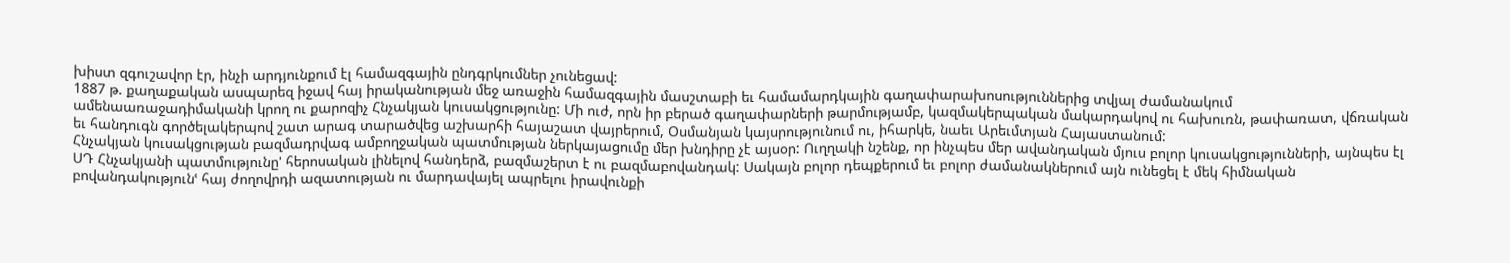խիստ զգուշավոր էր, ինչի արդյունքում էլ համազգային ընդգրկումներ չունեցավ:
1887 թ. քաղաքական ասպարեզ իջավ հայ իրականության մեջ առաջին համազգային մասշտաբի եւ համամարդկային գաղափարախոսություններից տվյալ ժամանակում ամենաառաջադիմականի կրող ու քարոզիչ Հնչակյան կուսակցությունը: Մի ուժ, որն իր բերած գաղափարների թարմությամբ, կազմակերպական մակարդակով ու հախուռն, թափառատ, վճռական եւ հանդուգն գործելակերպով շատ արագ տարածվեց աշխարհի հայաշատ վայրերում, Օսմանյան կայսրությունում ու, իհարկե, նաեւ Արեւմտյան Հայաստանում:
Հնչակյան կուսակցության բազմադրվագ ամբողջական պատմության ներկայացումը մեր խնդիրը չէ այսօր: Ուղղակի նշենք, որ ինչպես մեր ավանդական մյուս բոլոր կուսակցությունների, այնպես էլ ՍԴ Հնչակյանի պատմությունը' հերոսական լինելով հանդերձ, բազմաշերտ է ու բազմաբովանդակ: Սակայն բոլոր դեպքերում եւ բոլոր ժամանակներում այն ունեցել է մեկ հիմնական բովանդակությունՙ հայ ժողովրդի ազատության ու մարդավայել ապրելու իրավունքի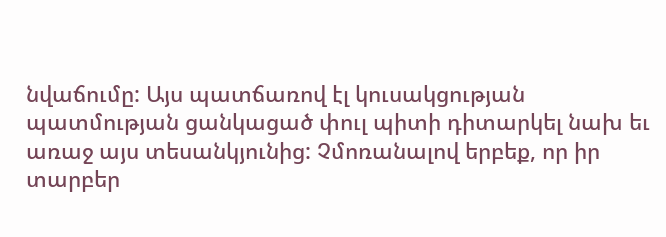նվաճումը: Այս պատճառով էլ կուսակցության պատմության ցանկացած փուլ պիտի դիտարկել նախ եւ առաջ այս տեսանկյունից: Չմոռանալով երբեք, որ իր տարբեր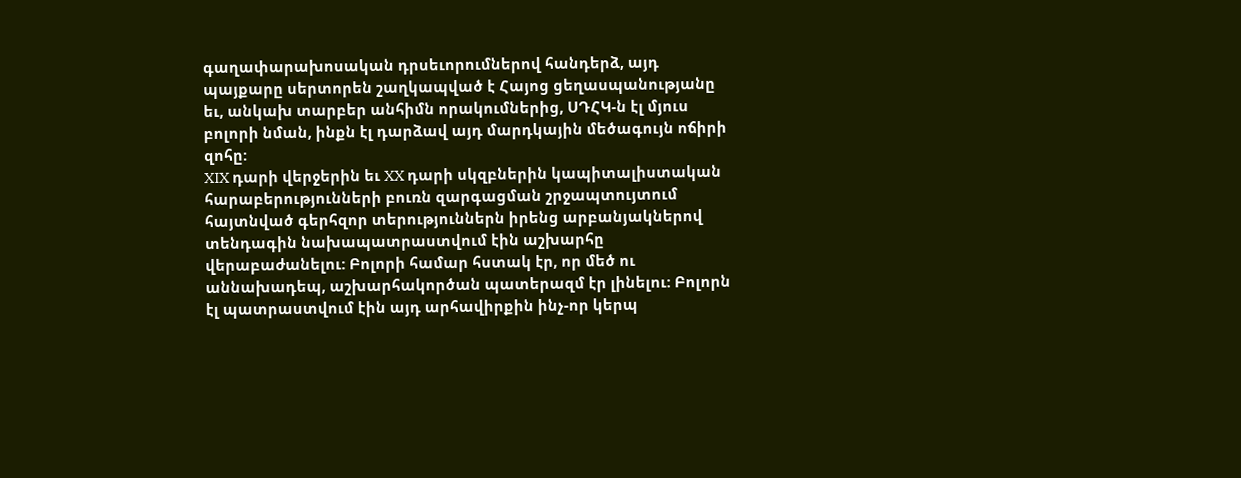գաղափարախոսական դրսեւորումներով հանդերձ, այդ պայքարը սերտորեն շաղկապված է Հայոց ցեղասպանությանը եւ, անկախ տարբեր անհիմն որակումներից, ՍԴՀԿ-ն էլ մյուս բոլորի նման, ինքն էլ դարձավ այդ մարդկային մեծագույն ոճիրի զոհը:
XIX դարի վերջերին եւ XX դարի սկզբներին կապիտալիստական հարաբերությունների բուռն զարգացման շրջապտույտում հայտնված գերհզոր տերություններն իրենց արբանյակներով տենդագին նախապատրաստվում էին աշխարհը վերաբաժանելու: Բոլորի համար հստակ էր, որ մեծ ու աննախադեպ, աշխարհակործան պատերազմ էր լինելու: Բոլորն էլ պատրաստվում էին այդ արհավիրքին ինչ-որ կերպ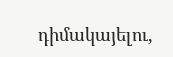դիմակայելու,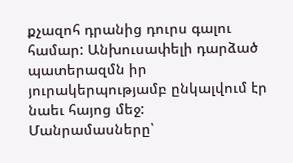քչազոհ դրանից դուրս գալու համար: Անխուսափելի դարձած պատերազմն իր յուրակերպությամբ ընկալվում էր նաեւ հայոց մեջ:
Մանրամասները՝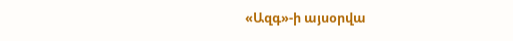«Ազգ»-ի այսօրվա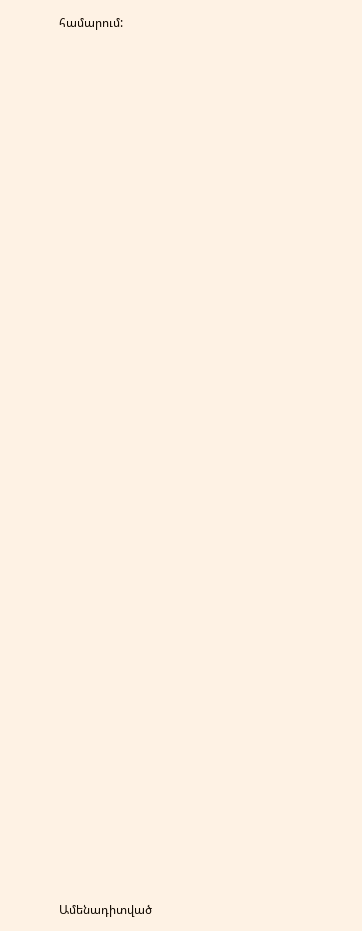համարում:


















































Ամենադիտված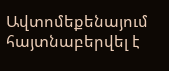Ավտոմեքենայում հայտնաբերվել է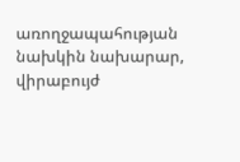առողջապահության նախկին նախարար, վիրաբույժ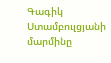Գագիկ Ստամբուլցյանի մարմինը